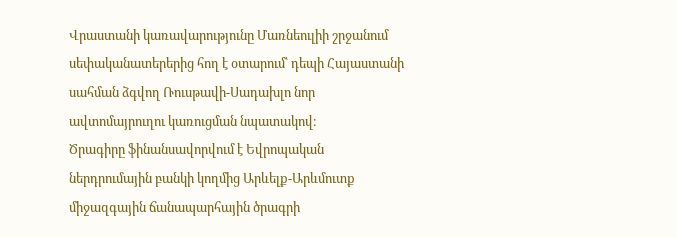Վրաստանի կառավարությունը Մառնեուլիի շրջանում սեփականատերերից հող է օտարում՝ դեպի Հայաստանի սահման ձգվող Ռուսթավի-Սադախլո նոր ավտոմայրուղու կառուցման նպատակով։
Ծրագիրը ֆինանսավորվում է Եվրոպական ներդրումային բանկի կողմից Արևելք-Արևմուտք միջազգային ճանապարհային ծրագրի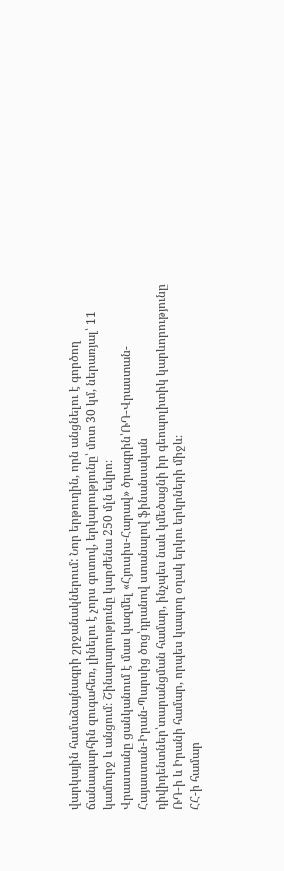վարկային համաձայնագրի շրջանակներում: Նոր երթուղին, որն անցնելու է գործող ճանապարհին զուգահեռ, լինելու է չորս գոտով, երկարությունը՝ մոտ 30 կմ, ներառյալ՝ 11 կամուրջ և անցում։ Շինարարությունը կարժենա 250 մլն եվրո։
Վրաստանը ցանկանում է մաս կազմել «Հյուսիս-Հարավ» ծրագրին՝ՌԴ-Վրաստան-Հայաստան-Իրան-Պարսից ծոց՝դրանով ստանալով ֆինանսական դիվիդենտներ՝տարանցման համար, ինչպես նաև կմեծացնի իր գեոպոլիտիկ կարևորությունը ՌԴ-ի և Իրանի համար, որպես կապող օղակ երկու երկրների միջև։
ՀՀ-ի համար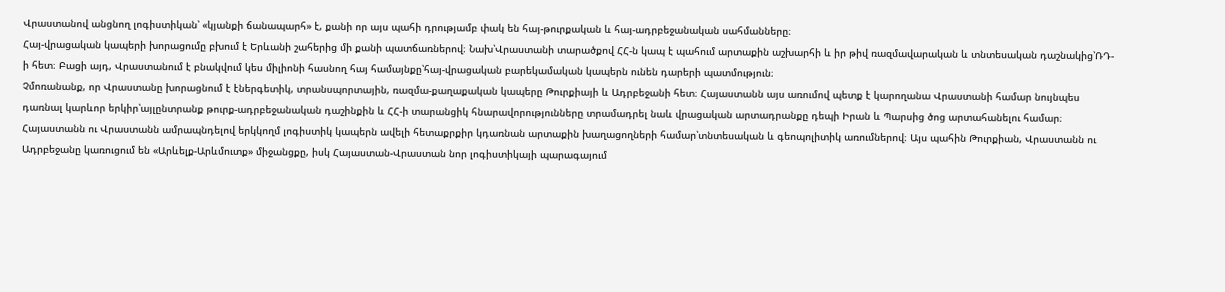Վրաստանով անցնող լոգիստիկան՝ «կյանքի ճանապարհ» է, քանի որ այս պահի դրությամբ փակ են հայ-թուրքական և հայ-ադրբեջանական սահմանները։
Հայ-վրացական կապերի խորացումը բխում է Երևանի շահերից մի քանի պատճառներով։ Նախ՝Վրաստանի տարածքով ՀՀ-ն կապ է պահում արտաքին աշխարհի և իր թիվ ռազմավարական և տնտեսական դաշնակից՝ՌԴ-ի հետ։ Բացի այդ, Վրաստանում է բնակվում կես միլիոնի հասնող հայ համայնքը՝հայ-վրացական բարեկամական կապերն ունեն դարերի պատմություն։
Չմոռանանք, որ Վրաստանը խորացնում է էներգետիկ, տրանսպորտային, ռազմա-քաղաքական կապերը Թուրքիայի և Ադրբեջանի հետ։ Հայաստանն այս առումով պետք է կարողանա Վրաստանի համար նույնպես դառնալ կարևոր երկիր՝այլընտրանք թուրք-ադրբեջանական դաշինքին և ՀՀ-ի տարանցիկ հնարավորությունները տրամադրել նաև վրացական արտադրանքը դեպի Իրան և Պարսից ծոց արտահանելու համար։
Հայաստանն ու Վրաստանն ամրապնդելով երկկողմ լոգիստիկ կապերն ավելի հետաքրքիր կդառնան արտաքին խաղացողների համար՝տնտեսական և գեոպոլիտիկ առումներով։ Այս պահին Թուրքիան, Վրաստանն ու Ադրբեջանը կառուցում են «Արևելք-Արևմուտք» միջանցքը, իսկ Հայաստան-Վրաստան նոր լոգիստիկայի պարագայում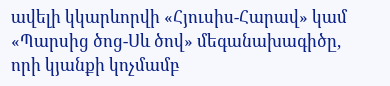ավելի կկարևորվի «Հյուսիս-Հարավ» կամ «Պարսից ծոց-Սև ծով» մեգանախագիծը, որի կյանքի կոչմամբ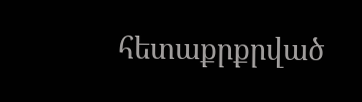հետաքրքրված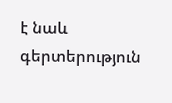է նաև գերտերություն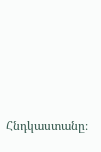Հնդկաստանը։